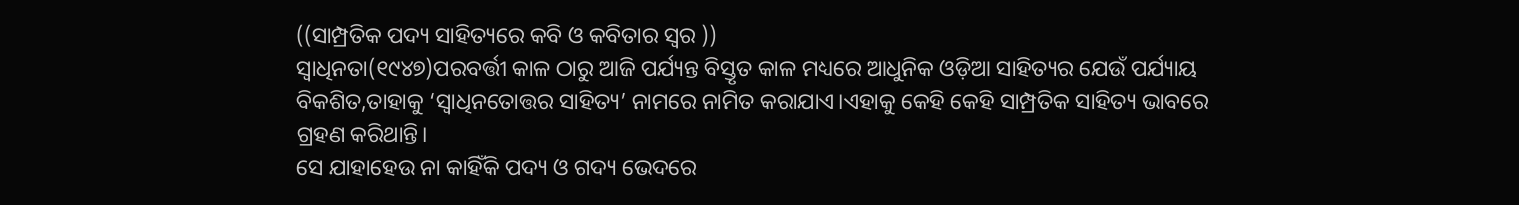((ସାମ୍ପ୍ରତିକ ପଦ୍ୟ ସାହିତ୍ୟରେ କବି ଓ କବିତାର ସ୍ୱର ))
ସ୍ବାଧିନତା(୧୯୪୭)ପରବର୍ତ୍ତୀ କାଳ ଠାରୁ ଆଜି ପର୍ଯ୍ୟନ୍ତ ବିସ୍ତୃତ କାଳ ମଧ୍ୟରେ ଆଧୁନିକ ଓଡ଼ିଆ ସାହିତ୍ୟର ଯେଉଁ ପର୍ଯ୍ୟାୟ ବିକଶିତ,ତାହାକୁ ‘ସ୍ବାଧିନତୋତ୍ତର ସାହିତ୍ୟ’ ନାମରେ ନାମିତ କରାଯାଏ।ଏହାକୁ କେହି କେହି ସାମ୍ପ୍ରତିକ ସାହିତ୍ୟ ଭାବରେ ଗ୍ରହଣ କରିଥାନ୍ତି।
ସେ ଯାହାହେଉ ନା କାହିଁକି ପଦ୍ୟ ଓ ଗଦ୍ୟ ଭେଦରେ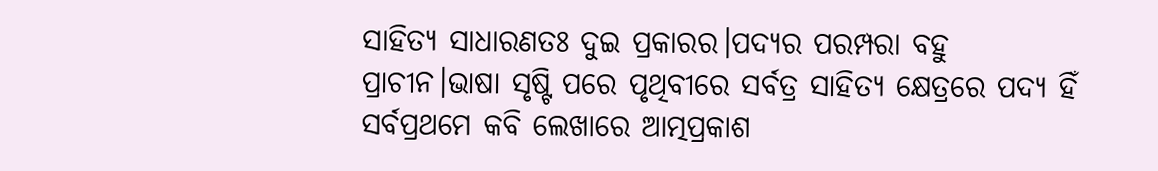ସାହିତ୍ୟ ସାଧାରଣତଃ ଦୁଇ ପ୍ରକାରର।ପଦ୍ୟର ପରମ୍ପରା ବହୁ ପ୍ରାଚୀନ।ଭାଷା ସୃଷ୍ଟି ପରେ ପୃଥିବୀରେ ସର୍ବତ୍ର ସାହିତ୍ୟ କ୍ଷେତ୍ରରେ ପଦ୍ୟ ହିଁ ସର୍ବପ୍ରଥମେ କବି ଲେଖାରେ ଆତ୍ମପ୍ରକାଶ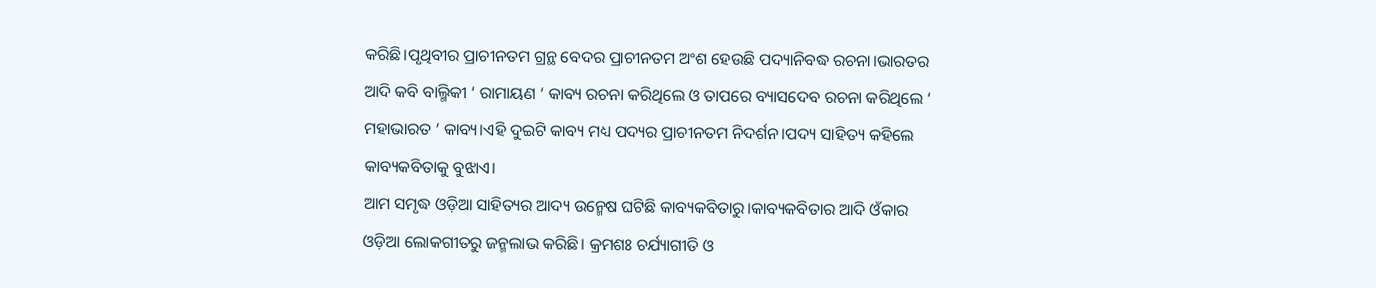କରିଛି।ପୃଥିବୀର ପ୍ରାଚୀନତମ ଗ୍ରନ୍ଥ ବେଦର ପ୍ରାଚୀନତମ ଅଂଶ ହେଉଛି ପଦ୍ୟାନିବଦ୍ଧ ରଚନା।ଭାରତର ଆଦି କବି ବାଲ୍ମିକୀ ‘ ରାମାୟଣ ‘ କାବ୍ୟ ରଚନା କରିଥିଲେ ଓ ତାପରେ ବ୍ୟାସଦେବ ରଚନା କରିଥିଲେ ‘ ମହାଭାରତ ‘ କାବ୍ୟ।ଏହି ଦୁଇଟି କାବ୍ୟ ମଧ୍ୟ ପଦ୍ୟର ପ୍ରାଚୀନତମ ନିଦର୍ଶନ।ପଦ୍ୟ ସାହିତ୍ୟ କହିଲେ କାବ୍ୟକବିତାକୁ ବୁଝାଏ।
ଆମ ସମୃଦ୍ଧ ଓଡ଼ିଆ ସାହିତ୍ୟର ଆଦ୍ୟ ଉନ୍ମେଷ ଘଟିଛି କାବ୍ୟକବିତାରୁ।କାବ୍ୟକବିତାର ଆଦି ଓଁକାର ଓଡ଼ିଆ ଲୋକଗୀତରୁ ଜନ୍ମଲାଭ କରିଛି। କ୍ରମଶଃ ଚର୍ଯ୍ୟାଗୀତି ଓ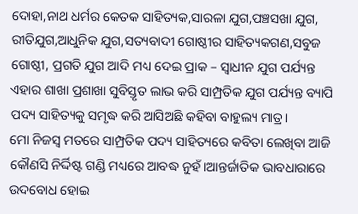ଦୋହା,ନାଥ ଧର୍ମର କେତକ ସାହିତ୍ୟକ,ସାରଳା ଯୁଗ,ପଞ୍ଚସଖା ଯୁଗ, ରୀତିଯୁଗ,ଆଧୁନିକ ଯୁଗ,ସତ୍ୟବାଦୀ ଗୋଷ୍ଠୀର ସାହିତ୍ୟକଗଣ,ସବୁଜ ଗୋଷ୍ଠୀ, ପ୍ରଗତି ଯୁଗ ଆଦି ମଧ୍ୟ ଦେଇ ପ୍ରାକ – ସ୍ଵାଧୀନ ଯୁଗ ପର୍ଯ୍ୟନ୍ତ ଏହାର ଶାଖା ପ୍ରଶାଖା ସୁବିସ୍ତୃତ ଲାଭ କରି ସାମ୍ପ୍ରତିକ ଯୁଗ ପର୍ଯ୍ୟନ୍ତ ବ୍ୟାପି ପଦ୍ୟ ସାହିତ୍ୟକୁ ସମୃଦ୍ଧ କରି ଆସିଅଛି କହିବା ବାହୁଲ୍ୟ ମାତ୍ର।
ମୋ ନିଜସ୍ଵ ମତରେ ସାମ୍ପ୍ରତିକ ପଦ୍ୟ ସାହିତ୍ୟରେ କବିତା ଲେଖିବା ଆଜି କୌଣସି ନିର୍ଦ୍ଦିଷ୍ଟ ଗଣ୍ଡି ମଧ୍ୟରେ ଆବଦ୍ଧ ନୁହଁ।ଆନ୍ତର୍ଜାତିକ ଭାବଧାରାରେ ଉଦବୋଧ ହୋଇ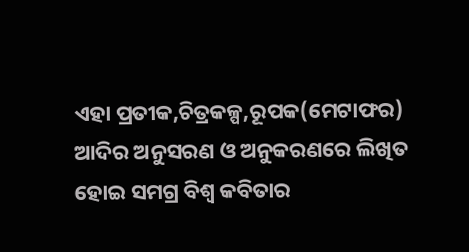ଏହା ପ୍ରତୀକ,ଚିତ୍ରକଳ୍ପ,ରୂପକ(ମେଟାଫର) ଆଦିର ଅନୁସରଣ ଓ ଅନୁକରଣରେ ଲିଖିତ ହୋଇ ସମଗ୍ର ବିଶ୍ବ କବିତାର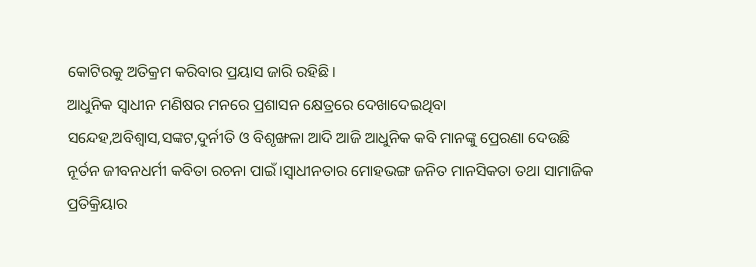କୋଟିରକୁ ଅତିକ୍ରମ କରିବାର ପ୍ରୟାସ ଜାରି ରହିଛି।
ଆଧୁନିକ ସ୍ଵାଧୀନ ମଣିଷର ମନରେ ପ୍ରଶାସନ କ୍ଷେତ୍ରରେ ଦେଖାଦେଇଥିବା ସନ୍ଦେହ,ଅବିଶ୍ବାସ,ସଙ୍କଟ,ଦୁର୍ନୀତି ଓ ବିଶୃଙ୍ଖଳା ଆଦି ଆଜି ଆଧୁନିକ କବି ମାନଙ୍କୁ ପ୍ରେରଣା ଦେଉଛି ନୂର୍ତନ ଜୀବନଧର୍ମୀ କବିତା ରଚନା ପାଇଁ।ସ୍ବାଧୀନତାର ମୋହଭଙ୍ଗ ଜନିତ ମାନସିକତା ତଥା ସାମାଜିକ ପ୍ରତିକ୍ରିୟାର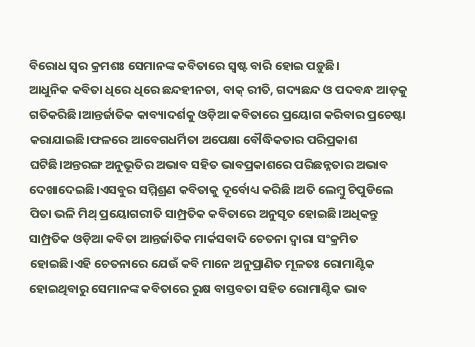ବିରୋଧ ସ୍ୱର କ୍ରମଶଃ ସେମାନଙ୍କ କବିତାରେ ସ୍ଵଷ୍ଟ ବାରି ହୋଇ ପଡ଼ୁଛି।
ଆଧୁନିକ କବିତା ଧିରେ ଧିରେ ଛନ୍ଦହୀନତା, ବାକ୍ ରୀତି, ଗଦ୍ୟଛନ୍ଦ ଓ ପଦବନ୍ଧ ଆଡ଼କୁ ଗତିକରିଛି।ଆନ୍ତର୍ଜାତିକ କାବ୍ୟାଦର୍ଶକୁ ଓଡ଼ିଆ କବିତାରେ ପ୍ରୟୋଗ କରିବାର ପ୍ରଚେଷ୍ଟା କରାଯାଇଛି।ଫଳରେ ଆବେଗଧର୍ମିତା ଅପେକ୍ଷା ବୌଦ୍ଧିକତାର ପରିପ୍ରକାଶ ଘଟିଛି।ଅନ୍ତରଙ୍ଗ ଅନୁଭୂତିର ଅଭାବ ସହିତ ଭାବପ୍ରକାଶରେ ପରିଛନ୍ନତାର ଅଭାବ ଦେଖାଦେଇଛି।ଏସବୁର ସମ୍ମିଶ୍ରଣ କବିତାକୁ ଦୂର୍ବୋଧ୍ୟ କରିଛି ।ଅତି ଲେମ୍ବୁ ଚିପୁଡିଲେ ପିତା ଭଳି ମିଥ୍ ପ୍ରୟୋଗରୀତି ସାମ୍ପ୍ରତିକ କବିତାରେ ଅନୁସୃତ ହୋଇଛି।ଅଧିକନ୍ତୁ ସାମ୍ପ୍ରତିକ ଓଡ଼ିଆ କବିତା ଆନ୍ତର୍ଜାତିକ ମାର୍କସବାଦି ଚେତନା ଦ୍ଵାରା ସଂକ୍ରମିତ ହୋଇଛି।ଏହି ଚେତନାରେ ଯେଉଁ କବି ମାନେ ଅନୁପ୍ରାଣିତ ମୂଳତଃ ରୋମାଣ୍ଟିକ ହୋଇଥିବାରୁ ସେମାନଙ୍କ କବିତାରେ ରୁକ୍ଷ ବାସ୍ତବତା ସହିତ ରୋମାଣ୍ଟିକ ଭାବ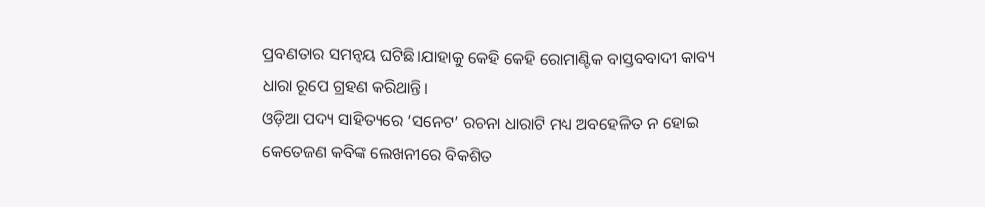ପ୍ରବଣତାର ସମନ୍ୱୟ ଘଟିଛି।ଯାହାକୁ କେହି କେହି ରୋମାଣ୍ଟିକ ବାସ୍ତବବାଦୀ କାବ୍ୟ ଧାରା ରୂପେ ଗ୍ରହଣ କରିଥାନ୍ତି।
ଓଡ଼ିଆ ପଦ୍ୟ ସାହିତ୍ୟରେ ‘ସନେଟ’ ରଚନା ଧାରାଟି ମଧ୍ୟ ଅବହେଳିତ ନ ହୋଇ କେତେଜଣ କବିଙ୍କ ଲେଖନୀରେ ବିକଶିତ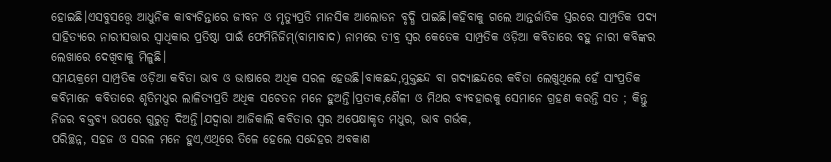ହୋଇଛି।ଏସବୁସତ୍ତ୍ୱେ ଆଧୁନିକ କାବ୍ୟଚିନ୍ତାରେ ଜୀବନ ଓ ମୃତ୍ୟୁପ୍ରତି ମାନସିକ ଆଲୋଡନ ବୃଦ୍ଧି ପାଇଛି।କହିବାକୁ ଗଲେ ଆନ୍ତର୍ଜାତିକ ସ୍ତରରେ ସାମ୍ପ୍ରତିକ ପଦ୍ୟ ସାହିତ୍ୟରେ ନାରୀସତ୍ତାର ସ୍ୱାଧିକାର ପ୍ରତିଷ୍ଠା ପାଇଁ ଫେମିନିଜିମ୍(ବାମାବାଦ) ନାମରେ ତୀବ୍ର ସ୍ୱର କେତେକ ସାମ୍ପ୍ରତିକ ଓଡ଼ିଆ କବିତାରେ ବହୁ ନାରୀ କବିଙ୍କର ଲେଖାରେ ଦେଖିବାକୁ ମିଳୁଛି।
ସମୟକ୍ରମେ ସାମ୍ପ୍ରତିକ ଓଡ଼ିଆ କବିତା ଭାବ ଓ ଭାଷାରେ ଅଧିକ ସରଳ ହେଉଛି।ବାକଛନ୍ଦ,ମୁକ୍ତଛନ୍ଦ ବା ଗଦ୍ୟାଛନ୍ଦରେ କବିତା ଲେଖୁଥିଲେ ହେଁ ସାଂପ୍ରତିକ କବିମାନେ କବିତାରେ ଶୃତିମଧୁର ଲାଳିତ୍ୟପ୍ରତି ଅଧିକ ସଚେତନ ମନେ ହୁଅନ୍ତି।ପ୍ରତୀକ,ଶୈଳୀ ଓ ମିଥର ବ୍ୟବହାରକୁ ସେମାନେ ଗ୍ରହଣ କରନ୍ତି ସତ ; କିନ୍ତୁ ନିଜର ବକ୍ତବ୍ୟ ଉପରେ ଗୁରୁତ୍ବ ଦିଅନ୍ତି।ଯଦ୍ୱାରା ଆଜିକାଲି କବିତାର ସ୍ୱର ଅପେକ୍ଷାକୃତ ମଧୁର, ଭାବ ଗର୍ଭକ,
ପରିଚ୍ଛନ୍ନ, ସହଜ ଓ ସରଳ ମନେ ହୁଏ,ଏଥିରେ ତିଳେ ହେଲେ ସନ୍ଦେହର ଅବକାଶ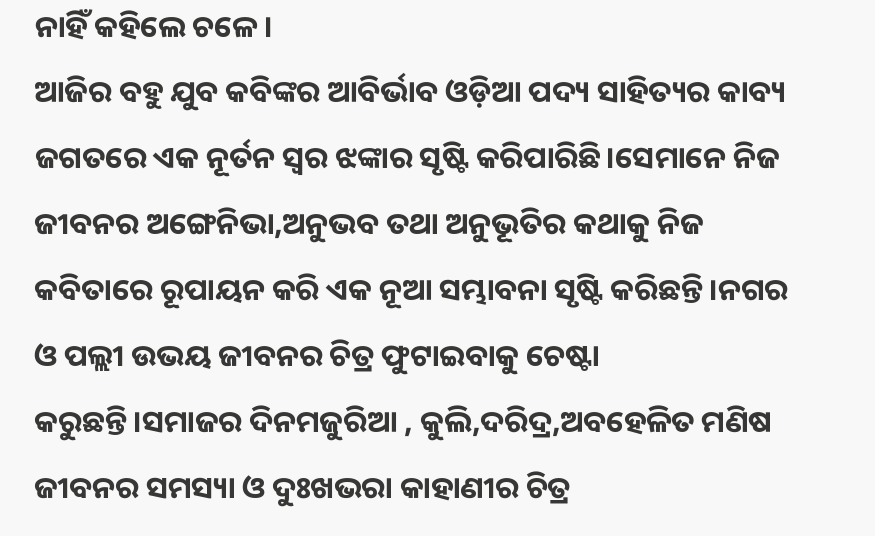ନାହିଁ କହିଲେ ଚଳେ।
ଆଜିର ବହୁ ଯୁବ କବିଙ୍କର ଆବିର୍ଭାବ ଓଡ଼ିଆ ପଦ୍ୟ ସାହିତ୍ୟର କାବ୍ୟ ଜଗତରେ ଏକ ନୂର୍ତନ ସ୍ୱର ଝଙ୍କାର ସୃଷ୍ଟି କରିପାରିଛି।ସେମାନେ ନିଜ ଜୀବନର ଅଙ୍ଗେନିଭା,ଅନୁଭବ ତଥା ଅନୁଭୂତିର କଥାକୁ ନିଜ କବିତାରେ ରୂପାୟନ କରି ଏକ ନୂଆ ସମ୍ଭାବନା ସୃଷ୍ଟି କରିଛନ୍ତି।ନଗର ଓ ପଲ୍ଲୀ ଉଭୟ ଜୀବନର ଚିତ୍ର ଫୁଟାଇବାକୁ ଚେଷ୍ଟା କରୁଛନ୍ତି।ସମାଜର ଦିନମଜୁରିଆ , କୁଲି,ଦରିଦ୍ର,ଅବହେଳିତ ମଣିଷ ଜୀବନର ସମସ୍ୟା ଓ ଦୁଃଖଭରା କାହାଣୀର ଚିତ୍ର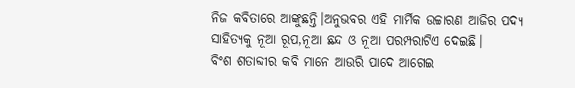ନିଜ କବିତାରେ ଆଙ୍କୁଛନ୍ତି।ଅନୁଭବର ଏହି ମାର୍ମିକ ଉଚ୍ଚାରଣ ଆଜିର ପଦ୍ୟ ସାହିତ୍ୟକୁ ନୂଆ ରୂପ,ନୂଆ ଛନ୍ଦ ଓ ନୂଆ ପରମ୍ପରାଟିଏ ଦେଇଛି।
ବିଂଶ ଶତାବ୍ଦୀର କବି ମାନେ ଆଉରି ପାଦେ ଆଗେଇ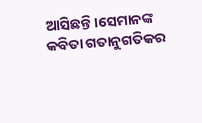ଆସିଛନ୍ତି।ସେମାନଙ୍କ କବିତା ଗତାନୁଗତିକର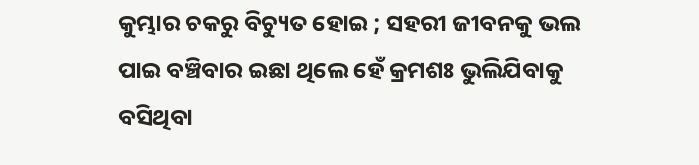କୁମ୍ଭାର ଚକରୁ ବିଚ୍ୟୁତ ହୋଇ ; ସହରୀ ଜୀବନକୁ ଭଲ ପାଇ ବଞ୍ଚିବାର ଇଛା ଥିଲେ ହେଁ କ୍ରମଶଃ ଭୁଲିଯିବାକୁ ବସିଥିବା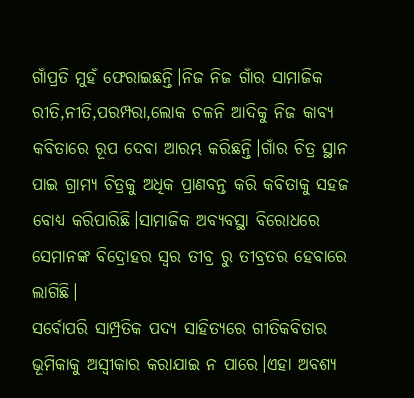ଗାଁପ୍ରତି ମୁହଁ ଫେରାଇଛନ୍ତି।ନିଜ ନିଜ ଗାଁର ସାମାଜିକ ରୀତି,ନୀତି,ପରମ୍ପରା,ଲୋକ ଚଳନି ଆଦିକୁ ନିଜ କାବ୍ୟ କବିତାରେ ରୂପ ଦେବା ଆରମ୍ଭ କରିଛନ୍ତି।ଗାଁର ଚିତ୍ର ସ୍ଥାନ ପାଇ ଗ୍ରାମ୍ୟ ଚିତ୍ରକୁ ଅଧିକ ପ୍ରାଣବନ୍ତ କରି କବିତାକୁ ସହଜ ବୋଧ୍ୟ କରିପାରିଛି।ସାମାଜିକ ଅବ୍ୟବସ୍ଥା ବିରୋଧରେ ସେମାନଙ୍କ ବିଦ୍ରୋହର ସ୍ୱର ତୀବ୍ର ରୁ ତୀବ୍ରତର ହେବାରେ ଲାଗିଛି।
ସର୍ବୋପରି ସାମ୍ପ୍ରତିକ ପଦ୍ୟ ସାହିତ୍ୟରେ ଗୀତିକବିତାର ଭୂମିକାକୁ ଅସ୍ବୀକାର କରାଯାଇ ନ ପାରେ।ଏହା ଅବଶ୍ୟ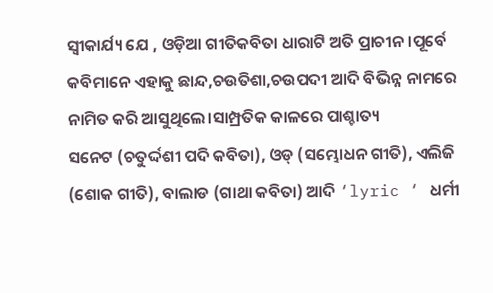ସ୍ଵୀକାର୍ଯ୍ୟ ଯେ , ଓଡ଼ିଆ ଗୀତିକବିତା ଧାରାଟି ଅତି ପ୍ରାଚୀନ।ପୂର୍ବେ କବିମାନେ ଏହାକୁ ଛାନ୍ଦ,ଚଉତିଶା,ଚଉପଦୀ ଆଦି ବିଭିନ୍ନ ନାମରେ ନାମିତ କରି ଆସୁଥିଲେ।ସାମ୍ପ୍ରତିକ କାଳରେ ପାଶ୍ଚାତ୍ୟ
ସନେଟ (ଚତୁର୍ଦ୍ଦଶୀ ପଦି କବିତା), ଓଡ୍ (ସମ୍ଭୋଧନ ଗୀତି), ଏଲିଜି (ଶୋକ ଗୀତି), ବାଲାଡ (ଗାଥା କବିତା) ଆଦି ‘lyric ‘ ଧର୍ମୀ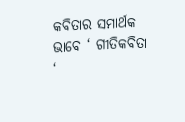କବିତାର ସମାର୍ଥକ ଭାବେ ‘ ଗୀତିକବିତା ‘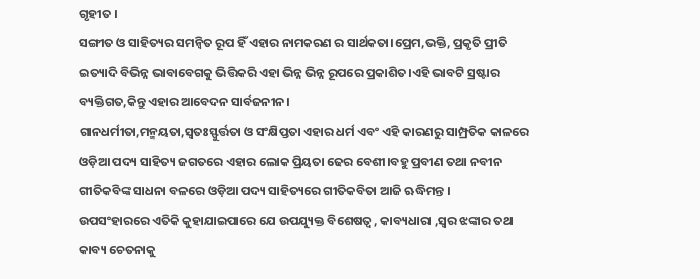ଗୃହୀତ ।
ସଙ୍ଗୀତ ଓ ସାହିତ୍ୟର ସମନ୍ୱିତ ରୂପ ହିଁ ଏହାର ନାମକରଣ ର ସାର୍ଥକତା।ପ୍ରେମ,ଭକ୍ତି, ପ୍ରକୃତି ପ୍ରୀତି ଇତ୍ୟାଦି ବିଭିନ୍ନ ଭାବାବେଗକୁ ଭିତ୍ତିକରି ଏହା ଭିନ୍ନ ଭିନ୍ନ ରୂପରେ ପ୍ରକାଶିତ।ଏହି ଭାବଟି ସ୍ରଷ୍ଟାର ବ୍ୟକ୍ତିଗତ,କିନ୍ତୁ ଏହାର ଆବେଦନ ସାର୍ବଜନୀନ।
ଗାନଧର୍ମୀତା,ମନ୍ମୟତା,ସ୍ୱତଃସ୍ଫୁର୍ତ୍ତତା ଓ ସଂକ୍ଷିପ୍ତତା ଏହାର ଧର୍ମ ଏବଂ ଏହି କାରଣରୁ ସାମ୍ପ୍ରତିକ କାଳରେ ଓଡ଼ିଆ ପଦ୍ୟ ସାହିତ୍ୟ ଜଗତରେ ଏହାର ଲୋକ ପ୍ରିୟତା ଢେର ବେଶୀ।ବହୁ ପ୍ରବୀଣ ତଥା ନବୀନ ଗୀତିକବିଙ୍କ ସାଧନା ବଳରେ ଓଡ଼ିଆ ପଦ୍ୟ ସାହିତ୍ୟରେ ଗୀତିକବିତା ଆଜି ଋଦ୍ଧିମନ୍ତ ।
ଉପସଂହାରରେ ଏତିକି କୁହାଯାଇପାରେ ଯେ ଉପଯ୍ୟୁକ୍ତ ବିଶେଷତ୍ଵ , କାବ୍ୟଧାରା ,ସ୍ୱର ଝଙ୍କାର ତଥା କାବ୍ୟ ଚେତନାକୁ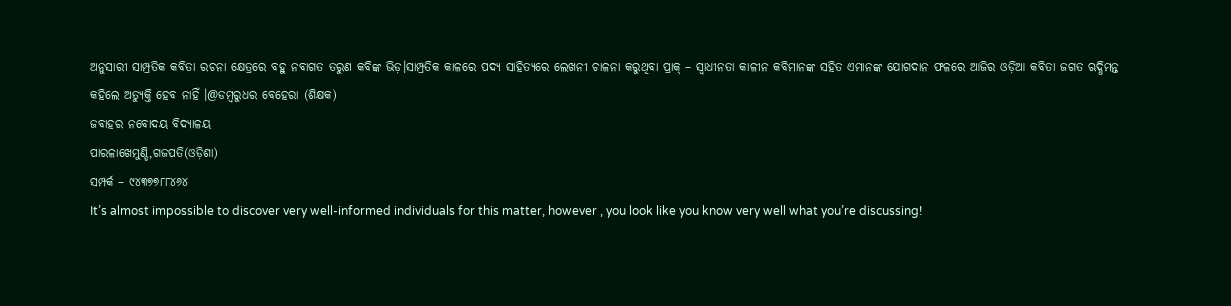ଅନୁସାରୀ ସାମ୍ପ୍ରତିକ କବିତା ରଚନା କ୍ଷେତ୍ରରେ ବହୁ ନବାଗତ ତରୁଣ କବିଙ୍କ ଭିଡ଼।ସାମ୍ପ୍ରତିକ କାଳରେ ପଦ୍ୟ ସାହିତ୍ୟରେ ଲେଖନୀ ଚାଳନା କରୁଥିବା ପ୍ରାକ୍ – ସ୍ଵାଧୀନତା କାଳୀନ କବିମାନଙ୍କ ସହିତ ଏମାନଙ୍କ ଯୋଗଦାନ ଫଳରେ ଆଜିର ଓଡ଼ିଆ କବିତା ଜଗତ ଋଦ୍ଧିମନ୍ତ କହିଲେ ଅତ୍ୟୁକ୍ତି ହେବ ନାହିଁ ।@ଡମ୍ବରୁଧର ବେହେରା (ଶିକ୍ଷକ)
ଜବାହର ନବୋଦୟ ବିଦ୍ୟାଳୟ
ପାରଳାଖେମୁଣ୍ଡି,ଗଜପତି(ଓଡ଼ିଶା)
ସମ୍ପର୍କ – ୯୪୩୭୭୮୮୪୬୪
It’s almost impossible to discover very well-informed individuals for this matter, however , you look like you know very well what you’re discussing!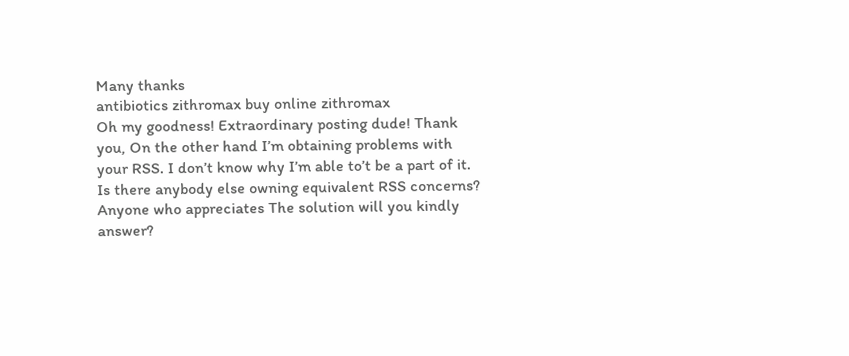Many thanks
antibiotics zithromax buy online zithromax
Oh my goodness! Extraordinary posting dude! Thank you, On the other hand I’m obtaining problems with your RSS. I don’t know why I’m able to’t be a part of it. Is there anybody else owning equivalent RSS concerns? Anyone who appreciates The solution will you kindly answer?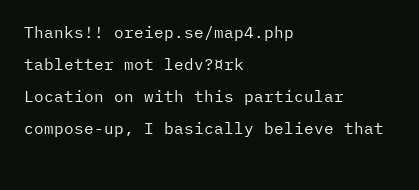Thanks!! oreiep.se/map4.php tabletter mot ledv?¤rk
Location on with this particular compose-up, I basically believe that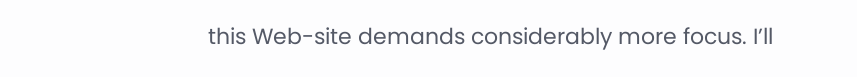this Web-site demands considerably more focus. I’ll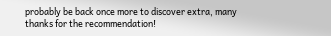probably be back once more to discover extra, many thanks for the recommendation!